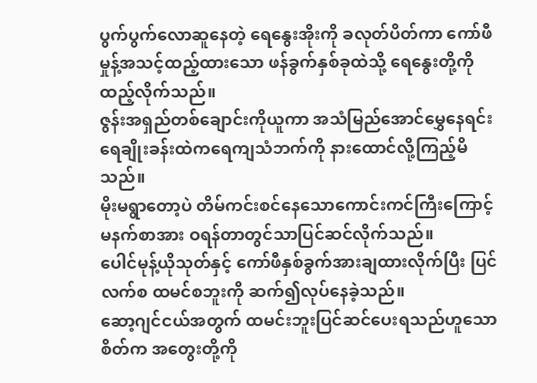ပွက်ပွက်လောဆူနေတဲ့ ရေနွေးအိုးကို ခလုတ်ပိတ်ကာ ကော်ဖီမှုန့်အသင့်ထည့်ထားသော ဖန်ခွက်နှစ်ခုထဲသို့ ရေနွေးတို့ကိုထည့်လိုက်သည်။
ဇွန်းအရှည်တစ်ချောင်းကိုယူကာ အသံမြည်အောင်မွှေနေရင်း ရေချိုးခန်းထဲကရေကျသံဘက်ကို နားထောင်လို့ကြည့်မိသည်။
မိုးမရွာတော့ပဲ တိမ်ကင်းစင်နေသောကောင်းကင်ကြီးကြောင့် မနက်စာအား ဝရန်တာတွင်သာပြင်ဆင်လိုက်သည်။
ပေါင်မုန့်ယိုသုတ်နှင့် ကော်ဖီနှစ်ခွက်အားချထားလိုက်ပြီး ပြင်လက်စ ထမင်စဘူးကို ဆက်၍လုပ်နေခဲ့သည်။
ဆော့ဂျင်ငယ်အတွက် ထမင်းဘူးပြင်ဆင်ပေးရသည်ဟူသောစိတ်က အတွေးတို့ကို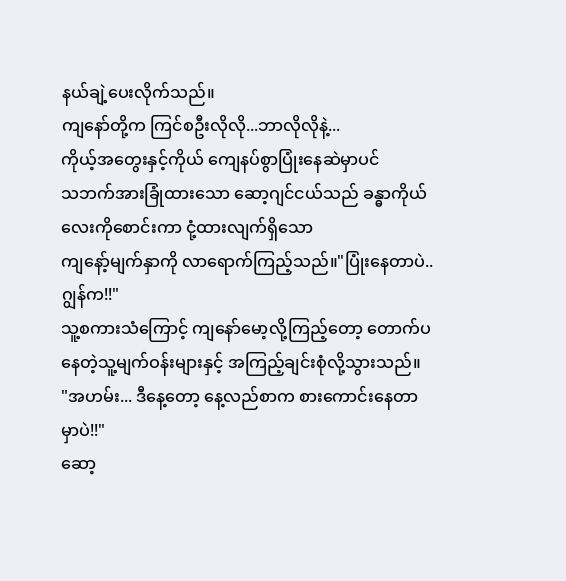နယ်ချဲ့ပေးလိုက်သည်။
ကျနော်တို့က ကြင်စဦးလိုလို...ဘာလိုလိုနဲ့...
ကိုယ့်အတွေးနှင့်ကိုယ် ကျေနပ်စွာပြုံးနေဆဲမှာပင်
သဘက်အားခြုံထားသော ဆော့ဂျင်ငယ်သည် ခန္ဓာကိုယ်လေးကိုစောင်းကာ ငုံ့ထားလျက်ရှိသော
ကျနော့်မျက်နှာကို လာရောက်ကြည့်သည်။"ပြုံးနေတာပဲ..ဂျွန်က!!"
သူ့စကားသံကြောင့် ကျနော်မော့လို့ကြည့်တော့ တောက်ပနေတဲ့သူ့မျက်ဝန်းများနှင့် အကြည့်ချင်းစုံလို့သွားသည်။
"အဟမ်း... ဒီနေ့တော့ နေ့လည်စာက စားကောင်းနေတာမှာပဲ!!"
ဆော့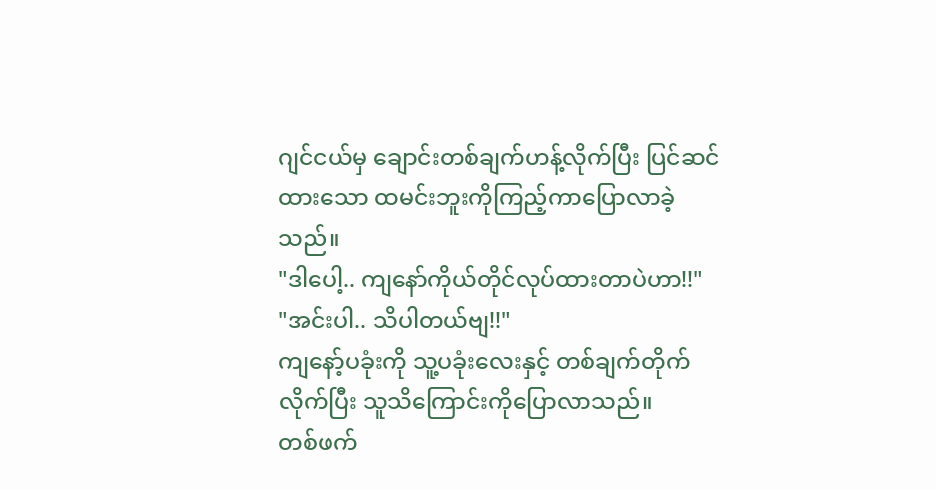ဂျင်ငယ်မှ ချောင်းတစ်ချက်ဟန့်လိုက်ပြီး ပြင်ဆင်ထားသော ထမင်းဘူးကိုကြည့်ကာပြောလာခဲ့သည်။
"ဒါပေါ့.. ကျနော်ကိုယ်တိုင်လုပ်ထားတာပဲဟာ!!"
"အင်းပါ.. သိပါတယ်ဗျ!!"
ကျနော့်ပခုံးကို သူ့ပခုံးလေးနှင့် တစ်ချက်တိုက်လိုက်ပြီး သူသိကြောင်းကိုပြောလာသည်။
တစ်ဖက်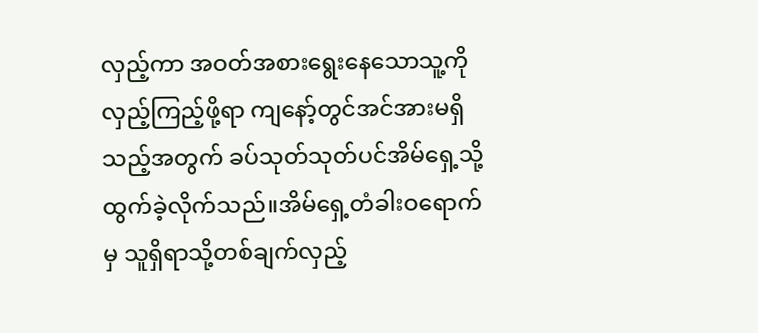လှည့်ကာ အဝတ်အစားရွေးနေသောသူ့ကို လှည့်ကြည့်ဖို့ရာ ကျနော့်တွင်အင်အားမရှိသည့်အတွက် ခပ်သုတ်သုတ်ပင်အိမ်ရှေ့သို့ထွက်ခဲ့လိုက်သည်။အိမ်ရှေ့တံခါးဝရောက်မှ သူရှိရာသို့တစ်ချက်လှည့်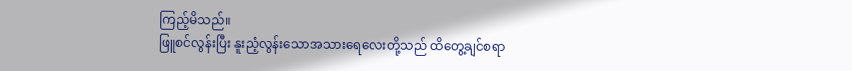ကြည့်မိသည်။
ဖြူစင်လွန်းပြီး နူးညံ့လွန်းသောအသားရေလေးတို့သည် ထိတွေ့ချင်စရာ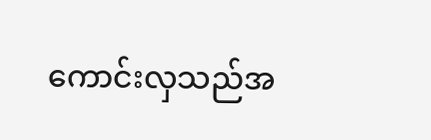ကောင်းလှသည်အ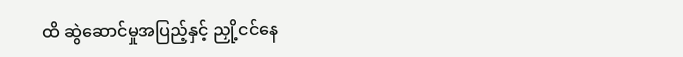ထိ ဆွဲဆောင်မှုအပြည့်နှင့် ညှို့ငင်နေ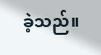ခဲ့သည်။